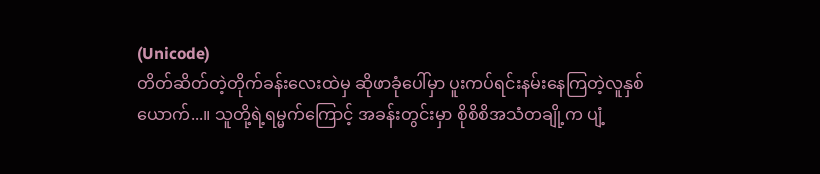(Unicode)
တိတ်ဆိတ်တဲ့တိုက်ခန်းလေးထဲမှ ဆိုဖာခုံပေါ်မှာ ပူးကပ်ရင်းနမ်းနေကြတဲ့လူနှစ်ယောက်...။ သူတို့ရဲ့ရမ္မက်ကြောင့် အခန်းတွင်းမှာ စိုစိစိအသံတချို့က ပျံ့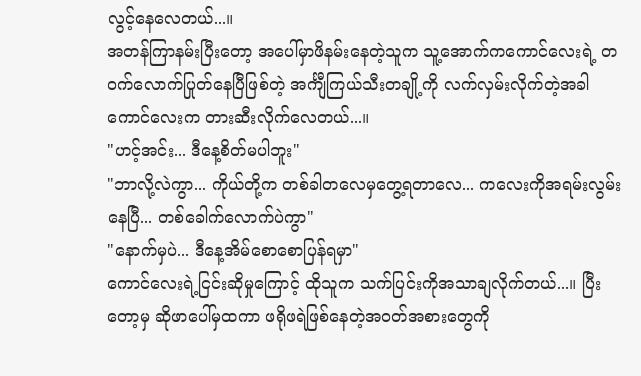လွင့်နေလေတယ်...။
အတန်ကြာနမ်းပြီးတော့ အပေါ်မှာဖိနမ်းနေတဲ့သူက သူ့အောက်ကကောင်လေးရဲ့ တဝက်လောက်ပြုတ်နေပြီဖြစ်တဲ့ အင်္ကျီကြယ်သီးတချို့ကို လက်လှမ်းလိုက်တဲ့အခါ ကောင်လေးက တားဆီးလိုက်လေတယ်...။
"ဟင့်အင်း... ဒီနေ့စိတ်မပါဘူး"
"ဘာလို့လဲကွာ... ကိုယ်တို့က တစ်ခါတလေမှတွေ့ရတာလေ... ကလေးကိုအရမ်းလွမ်းနေပြီ... တစ်ခေါက်လောက်ပဲကွာ"
"နောက်မှပဲ... ဒီနေ့အိမ်စောစောပြန်ရမှာ"
ကောင်လေးရဲ့ငြင်းဆိုမှုကြောင့် ထိုသူက သက်ပြင်းကိုအသာချလိုက်တယ်...။ ပြီးတော့မှ ဆိုဖာပေါ်မှထကာ ဖရိုဖရဲဖြစ်နေတဲ့အဝတ်အစားတွေကို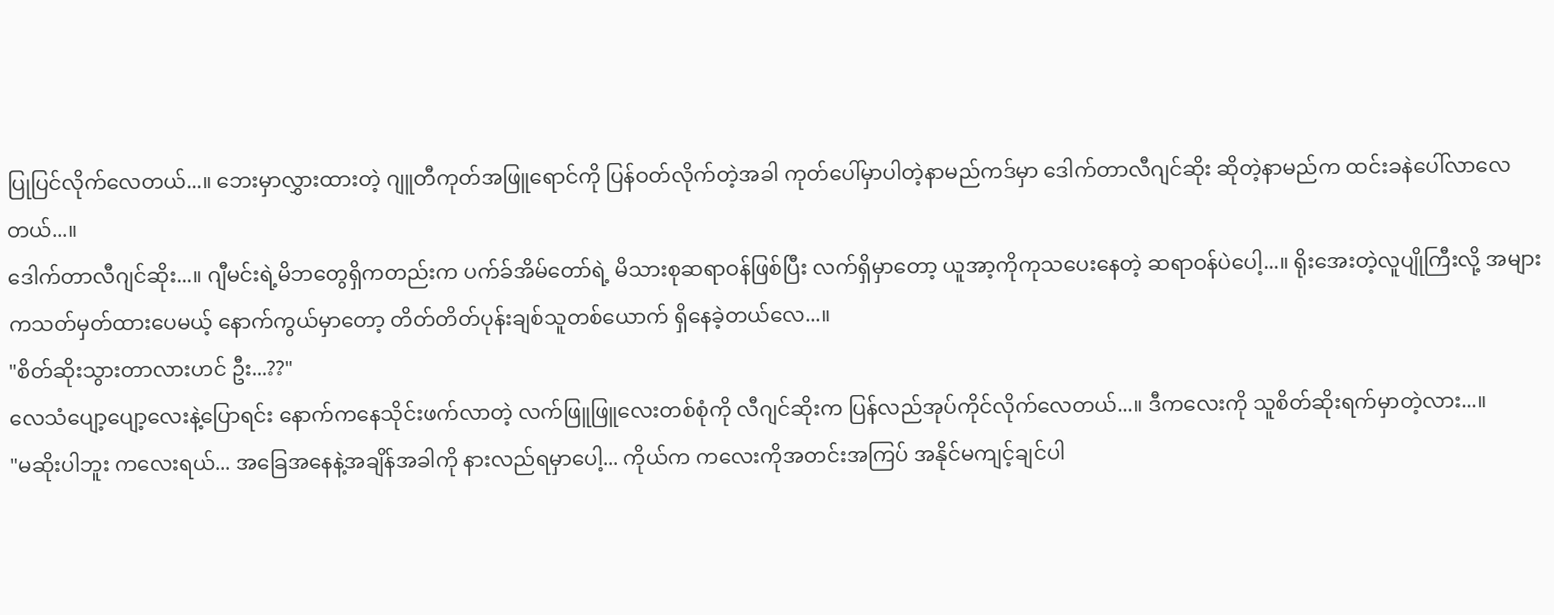ပြုပြင်လိုက်လေတယ်...။ ဘေးမှာလွှားထားတဲ့ ဂျူတီကုတ်အဖြူရောင်ကို ပြန်ဝတ်လိုက်တဲ့အခါ ကုတ်ပေါ်မှာပါတဲ့နာမည်ကဒ်မှာ ဒေါက်တာလီဂျင်ဆိုး ဆိုတဲ့နာမည်က ထင်းခနဲပေါ်လာလေတယ်...။
ဒေါက်တာလီဂျင်ဆိုး...။ ဂျီမင်းရဲ့မိဘတွေရှိကတည်းက ပက်ခ်အိမ်တော်ရဲ့ မိသားစုဆရာဝန်ဖြစ်ပြီး လက်ရှိမှာတော့ ယူအာ့ကိုကုသပေးနေတဲ့ ဆရာဝန်ပဲပေါ့...။ ရိုးအေးတဲ့လူပျိုကြီးလို့ အများကသတ်မှတ်ထားပေမယ့် နောက်ကွယ်မှာတော့ တိတ်တိတ်ပုန်းချစ်သူတစ်ယောက် ရှိနေခဲ့တယ်လေ...။
"စိတ်ဆိုးသွားတာလားဟင် ဦး...??"
လေသံပျော့ပျော့လေးနဲ့ပြောရင်း နောက်ကနေသိုင်းဖက်လာတဲ့ လက်ဖြူဖြူလေးတစ်စုံကို လီဂျင်ဆိုးက ပြန်လည်အုပ်ကိုင်လိုက်လေတယ်...။ ဒီကလေးကို သူစိတ်ဆိုးရက်မှာတဲ့လား...။
"မဆိုးပါဘူး ကလေးရယ်... အခြေအနေနဲ့အချိန်အခါကို နားလည်ရမှာပေါ့... ကိုယ်က ကလေးကိုအတင်းအကြပ် အနိုင်မကျင့်ချင်ပါ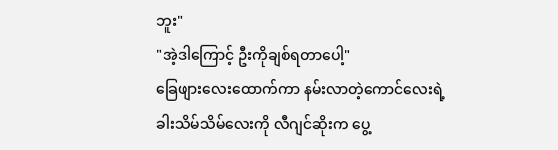ဘူး"
"အဲ့ဒါကြောင့် ဦးကိုချစ်ရတာပေါ့"
ခြေဖျားလေးထောက်ကာ နမ်းလာတဲ့ကောင်လေးရဲ့ ခါးသိမ်သိမ်လေးကို လီဂျင်ဆိုးက ပွေ့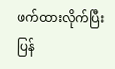ဖက်ထားလိုက်ပြီး ပြန်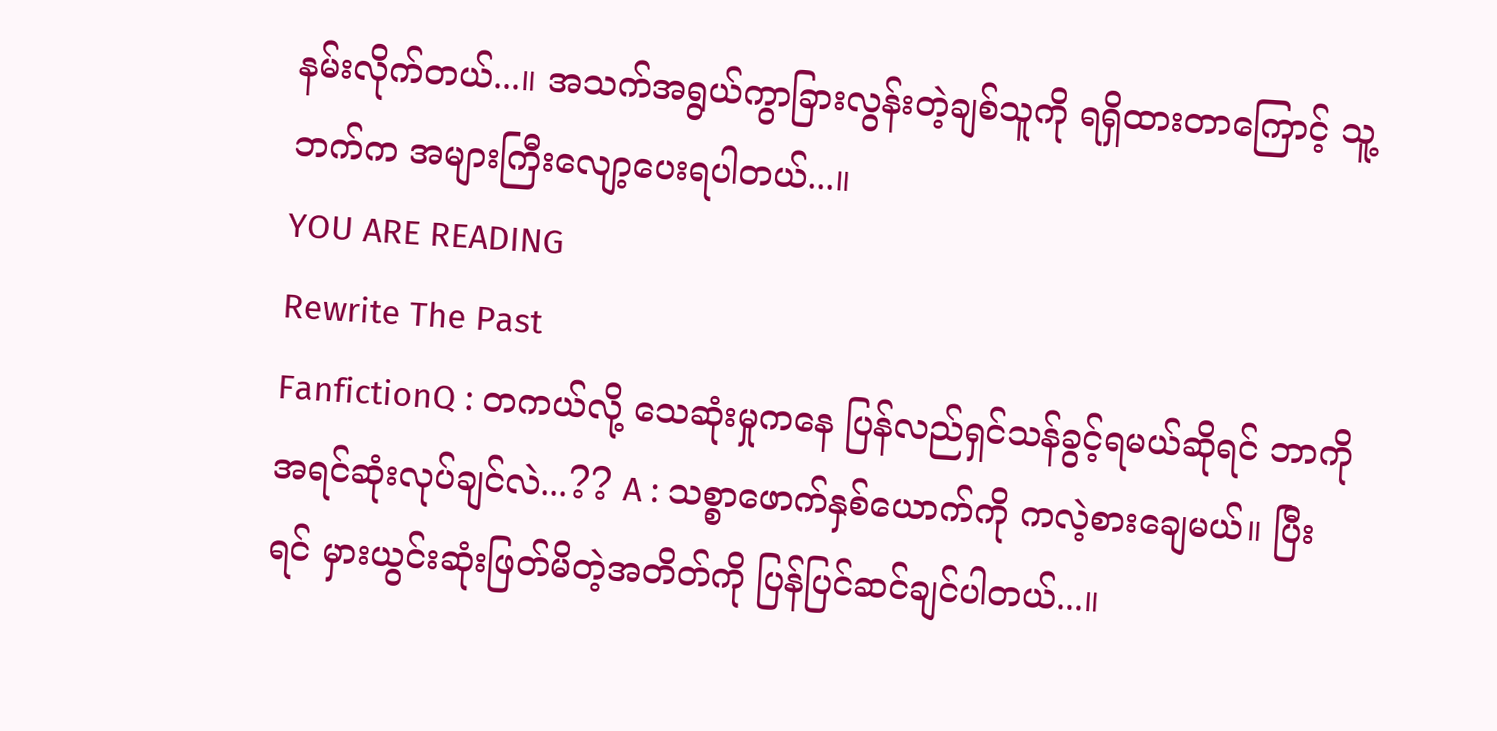နမ်းလိုက်တယ်...။ အသက်အရွယ်ကွာခြားလွန်းတဲ့ချစ်သူကို ရရှိထားတာကြောင့် သူ့ဘက်က အများကြီးလျော့ပေးရပါတယ်...။
YOU ARE READING
Rewrite The Past
FanfictionQ : တကယ်လို့ သေဆုံးမှုကနေ ပြန်လည်ရှင်သန်ခွင့်ရမယ်ဆိုရင် ဘာကိုအရင်ဆုံးလုပ်ချင်လဲ...?? A : သစ္စာဖောက်နှစ်ယောက်ကို ကလဲ့စားချေမယ်။ ပြီးရင် မှားယွင်းဆုံးဖြတ်မိတဲ့အတိတ်ကို ပြန်ပြင်ဆင်ချင်ပါတယ်...။